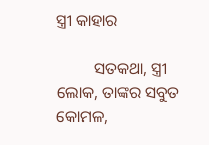ସ୍ତ୍ରୀ କାହାର

         ସତକଥା, ସ୍ତ୍ରୀ ଲୋକ, ତାଙ୍କର ସବୁତ କୋମଳ,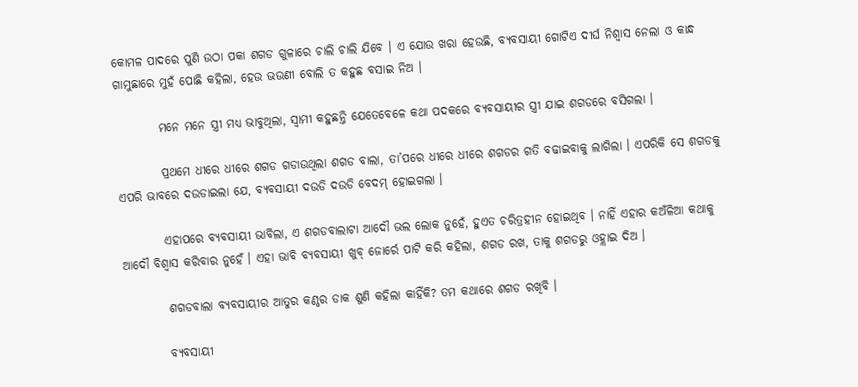କୋମଳ ପାଦରେ ପୁଣି ଉଠା ପକା ଶଗଡ ଗୁଳାରେ ଚାଲି ଚାଲି ଯିବେ । ଏ ଯୋଉ ଖରା ହେଉଛି, ବ୍ୟବସାୟୀ ଗୋଟିଏ ଦୀର୍ଘ ନିଶ୍ୱାସ ନେଲା ଓ କାନ୍ଧ ଗାମୁଛାରେ ମୁହଁ ପୋଛି କହିଲା, ହେଉ ଭଉଣୀ ବୋଲି ତ କହୁଛ ବସାଇ ନିଅ ।

         ମନେ ମନେ ସ୍ତ୍ରୀ ମଧ୍ୟ ଭାବୁଥିଲା, ସ୍ୱାମୀ କହୁଛନ୍ତି ଯେତେବେଳେ କଥା ପଦକରେ ବ୍ୟବସାୟୀର ସ୍ତ୍ରୀ ଯାଇ ଶଗଡରେ ବସିଗଲା ।

         ପ୍ରଥମେ ଧୀରେ ଧୀରେ ଶଗଡ ଗଡାଉଥିଲା ଶଗଡ ବାଲା, ତା’ପରେ ଧୀରେ ଧୀରେ ଶଗଡର ଗତି ବଢାଇବାକୁ ଲାଗିଲା । ଏପରିକି ସେ ଶଗଡକୁ ଏପରି ଭାବରେ ଦଉଡାଇଲା ଯେ, ବ୍ୟବସାୟୀ ଦଉଡି ଦଉଡି ବେଦମ୍ ହୋଇଗଲା ।

         ଏହାପରେ ବ୍ୟବସାୟୀ ଭାବିଲା, ଏ ଶଗଡବାଲାଟା ଆଦୌ ଭଲ ଲୋକ ନୁହେଁ, ହୁଏତ ଚରିତ୍ରହୀନ ହୋଇଥିବ । ନାହିଁ ଏହାର କଅଁଳିଆ କଥାକୁ ଆଦୌ ବିଶ୍ୱାସ କରିବାର ନୁହେଁ । ଏହା ଭାବି ବ୍ୟବସାୟୀ ଖୁବ୍ ଜୋର୍ରେ ପାଟି କରି କହିଲା, ଶଗଡ ରଖ, ତାକୁ ଶଗଡରୁ ଓହ୍ଲାଇ ଦିଅ ।

         ଶଗଡବାଲା ବ୍ୟବସାୟୀର ଆତୁର କଣ୍ଠର ଡାକ ଶୁଣି କହିଲା କାହିଁକି? ତମ କଥାରେ ଶଗଡ ରଖିବି ।

         ବ୍ୟବସାୟୀ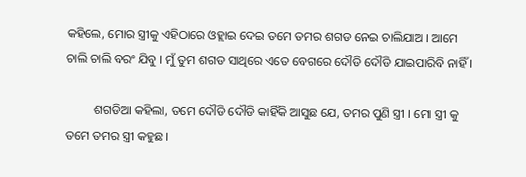କହିଲେ, ମୋର ସ୍ତ୍ରୀକୁ ଏହିଠାରେ ଓହ୍ଲାଇ ଦେଇ ତମେ ତମର ଶଗଡ ନେଇ ଚାଲିଯାଅ । ଆମେ ଚାଲି ଚାଲି ବରଂ ଯିବୁ । ମୁଁ ତୁମ ଶଗଡ ସାଥିରେ ଏତେ ବେଗରେ ଦୌଡି ଦୌଡି ଯାଇପାରିବି ନାହିଁ ।

         ଶଗଡିଆ କହିଲା, ତମେ ଦୌଡି ଦୌଡି କାହିଁକି ଆସୁଛ ଯେ, ତମର ପୁଣି ସ୍ତ୍ରୀ । ମୋ ସ୍ତ୍ରୀ କୁ ତମେ ତମର ସ୍ତ୍ରୀ କହୁଛ ।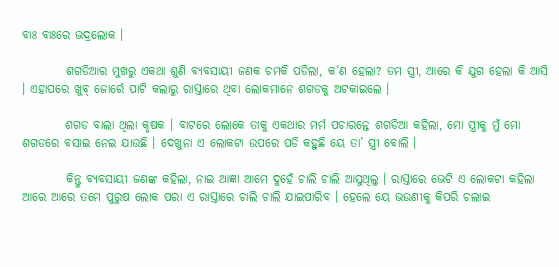ବାଃ ବାଃରେ ଭଦ୍ରଲୋକ ।

         ଶଗଡିଆର ମୁଖରୁ ଏକଥା ଶୁଣି ବ୍ୟବସାୟୀ ଜଣକ ଚମକି ପଡିଲା, କ’ଣ ହେଲା? ତମ ସ୍ତ୍ରୀ, ଆରେ କି ଯୁଗ ହେଲା କି ଆସି । ଏହାପରେ ଖୁବ୍ ଜୋର୍ରେ ପାଟି କଲାରୁ ରାସ୍ତାରେ ଥିବା ଲୋକମାନେ ଶଗଡକୁ ଅଟକାଇଲେ ।

         ଶଗଡ ବାଲା ଥିଲା କୃଷକ । ବାଟରେ ଲୋକେ ତାକୁ ଏକଥାର ମର୍ମ ପଚାରନ୍ତେ ଶଗଡିଆ କହିଲା, ମୋ ସ୍ତ୍ରୀକୁ ମୁଁ ମୋ ଶଗଡରେ ବସାଇ ନେଇ ଯାଉଛି । ଦେଖୁନା ଏ ଲୋକଟା ଉପରେ ପଡି କହୁଛି ୟେ ତା’ ସ୍ତ୍ରୀ ବୋଲି ।

         କିନ୍ତୁ ବ୍ୟବସାୟୀ ଜଣଙ୍କ କହିଲା, ନାଇ ଆଜ୍ଞା ଆମେ ଦୁହେଁ ଚାଲି ଚାଲି ଆସୁଥିଲୁ । ରାସ୍ତାରେ ଭେଟି ଏ ଲୋକଟା କହିଲା ଆରେ ଆରେ ତମେ ପୁରୁଷ ଲୋକ ପରା ଏ ରାସ୍ତାରେ ଚାଲି ଚାଲି ଯାଇପାରିବ । ହେଲେ ୟେ ଭଉଣୀକୁ କିପରି ଚଲାଇ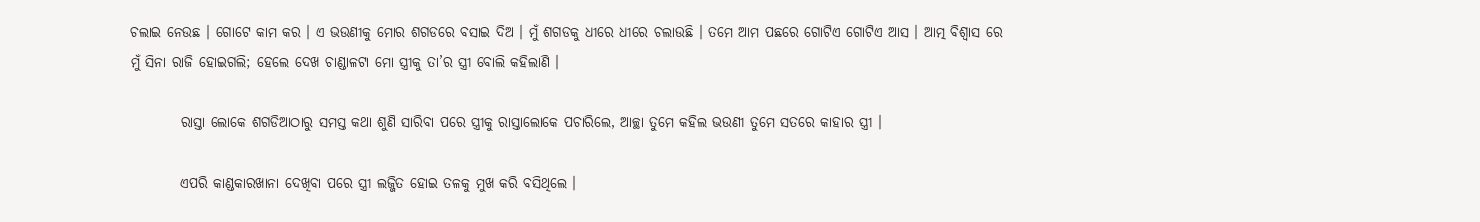ଚଲାଇ ନେଉଛ । ଗୋଟେ କାମ କର । ଏ ଭଉଣୀକୁ ମୋର ଶଗଡରେ ବସାଇ ଦିଅ । ମୁଁ ଶଗଡକୁ ଧୀରେ ଧୀରେ ଚଲାଉଛି । ତମେ ଆମ ପଛରେ ଗୋଟିଏ ଗୋଟିଏ ଆସ । ଆତ୍ମ ବିଶ୍ୱାସ ରେ ମୁଁ ସିନା ରାଜି ହୋଇଗଲି; ହେଲେ ଦେଖ ଚାଣ୍ଡାଳଟା ମୋ ସ୍ତ୍ରୀକୁ ତା’ର ସ୍ତ୍ରୀ ବୋଲି କହିଲାଣି ।

         ରାସ୍ତା ଲୋକେ ଶଗଡିଆଠାରୁ ସମସ୍ତ କଥା ଶୁଣି ସାରିବା ପରେ ସ୍ତ୍ରୀକୁ ରାସ୍ତାଲୋକେ ପଚାରିଲେ, ଆଚ୍ଛା ତୁମେ କହିଲ ଭଉଣୀ ତୁମେ ସତରେ କାହାର ସ୍ତ୍ରୀ ।

         ଏପରି କାଣ୍ଡକାରଖାନା ଦେଖିବା ପରେ ସ୍ତ୍ରୀ ଲଜ୍ଜିତ ହୋଇ ତଳକୁ ମୁଖ କରି ବସିଥିଲେ ।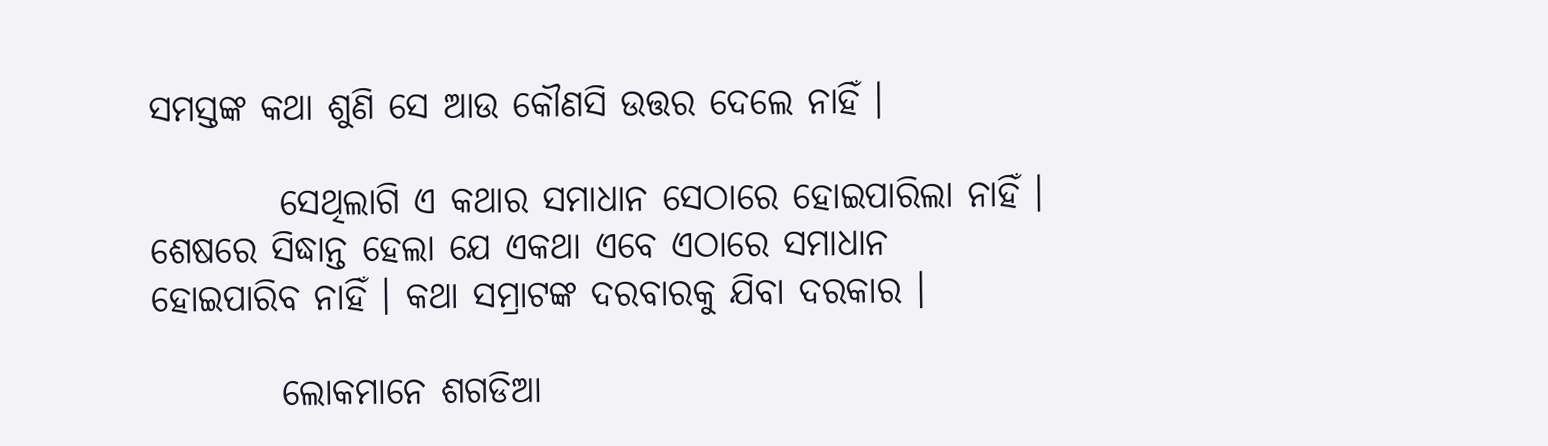ସମସ୍ତଙ୍କ କଥା ଶୁଣି ସେ ଆଉ କୌଣସି ଉତ୍ତର ଦେଲେ ନାହିଁ ।

         ସେଥିଲାଗି ଏ କଥାର ସମାଧାନ ସେଠାରେ ହୋଇପାରିଲା ନାହିଁ । ଶେଷରେ ସିଦ୍ଧାନ୍ତ ହେଲା ଯେ ଏକଥା ଏବେ ଏଠାରେ ସମାଧାନ ହୋଇପାରିବ ନାହିଁ । କଥା ସମ୍ରାଟଙ୍କ ଦରବାରକୁ ଯିବା ଦରକାର ।

         ଲୋକମାନେ ଶଗଡିଆ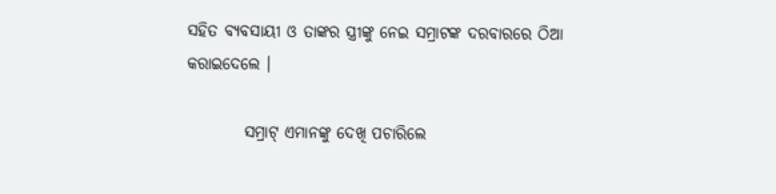ସହିତ ବ୍ୟବସାୟୀ ଓ ତାଙ୍କର ସ୍ତ୍ରୀଙ୍କୁ ନେଇ ସମ୍ରାଟଙ୍କ ଦରବାରରେ ଠିଆ କରାଇଦେଲେ ।

         ସମ୍ରାଟ୍ ଏମାନଙ୍କୁ ଦେଖି ପଚାରିଲେ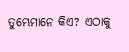ତୁମ୍ଭେମାନେ କିଏ? ଏଠାକୁ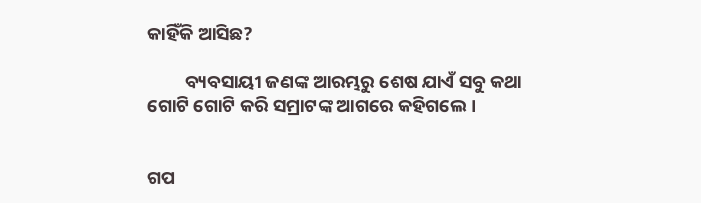କାହିଁକି ଆସିଛ?

         ବ୍ୟବସାୟୀ ଜଣଙ୍କ ଆରମ୍ଭରୁ ଶେଷ ଯାଏଁ ସବୁ କଥା ଗୋଟି ଗୋଟି କରି ସମ୍ରାଟଙ୍କ ଆଗରେ କହିଗଲେ ।


ଗପ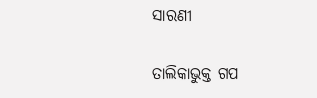ସାରଣୀ

ତାଲିକାଭୁକ୍ତ ଗପ